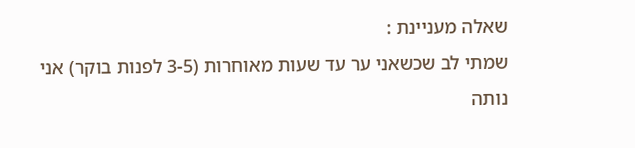שאלה מעניינת :
שמתי לב שכשאני ער עד שעות מאוחרות (3-5 לפנות בוקר) אני נותה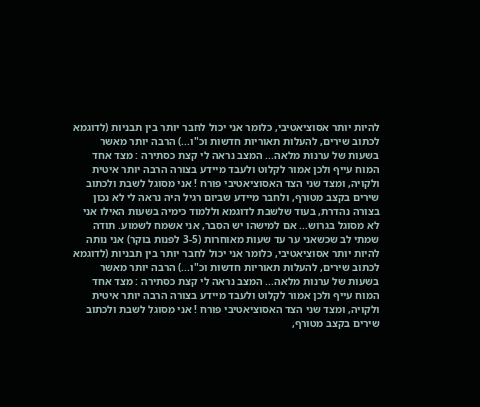להיות יותר אסוציאטיבי, כלומר אני יכול לחבר יותר בין תבניות (לדוגמא לכתוב שירים, להעלות תאוריות חדשות וכ"ו...) הרבה יותר מאשר בשעות של ערנות מלאה... המצב נראה לי קצת כסתירה : מצד אחד המוח עייף ולכן אמור לקלוט ולעבד מיידע בצורה הרבה יותר איטית ולקויה, ומצד שני הצד האסוציאטיבי פורח ! אני מסוגל לשבת ולכתוב שירים בקצב מטורף, ולחבר מיידע שביום רגיל היה נראה לי לא נכון בצורה נהדרת, בעוד שלשבת לדוגמא וללמוד כימיה בשעות האילו אני לא מסוגל בגרוש... אם למישהו יש הסבר, אני אשמח לשמוע. תודה
שמתי לב שכשאני ער עד שעות מאוחרות (3-5 לפנות בוקר) אני נותה להיות יותר אסוציאטיבי, כלומר אני יכול לחבר יותר בין תבניות (לדוגמא לכתוב שירים, להעלות תאוריות חדשות וכ"ו...) הרבה יותר מאשר בשעות של ערנות מלאה... המצב נראה לי קצת כסתירה : מצד אחד המוח עייף ולכן אמור לקלוט ולעבד מיידע בצורה הרבה יותר איטית ולקויה, ומצד שני הצד האסוציאטיבי פורח ! אני מסוגל לשבת ולכתוב שירים בקצב מטורף,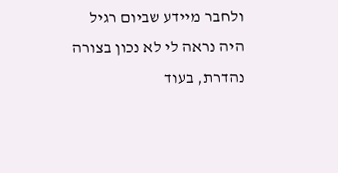ולחבר מיידע שביום רגיל היה נראה לי לא נכון בצורה נהדרת, בעוד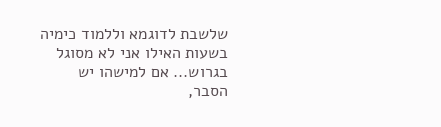שלשבת לדוגמא וללמוד כימיה בשעות האילו אני לא מסוגל בגרוש... אם למישהו יש הסבר,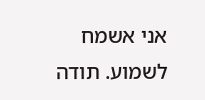אני אשמח לשמוע. תודה